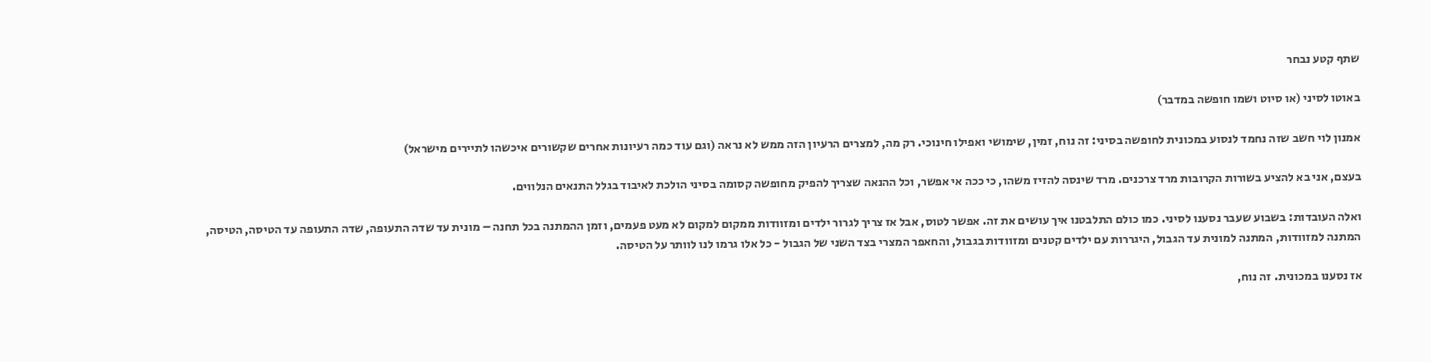שתף קטע נבחר

באוטו לסיני (או סיוט ושמו חופשה במדבר)

אמנון לוי חשב שזה נחמד לנסוע במכונית לחופשה בסיני: זה נוח, זמין, שימושי ואפילו חינוכי. רק מה, למצרים הרעיון הזה ממש לא נראה (וגם עוד כמה רעיונות אחרים שקשורים איכשהו לתיירים מישראל)

בעצם, אני בא להציע בשורות הקרובות מרד צרכנים. מרד שינסה להזיז משהו, כי ככה אי אפשר, וכל ההנאה שצריך להפיק מחופשה קסומה בסיני הולכת לאיבוד בגלל התנאים הנלווים.

ואלה העובדות: בשבוע שעבר נסענו לסיני. כמו כולם התלבטנו איך עושים את זה. אפשר לטוס, אבל אז צריך לגרור ילדים ומזוודות ממקום למקום לא מעט פעמים, וזמן ההמתנה בכל תחנה – מונית עד שדה התעופה, שדה התעופה עד הטיסה, הטיסה, המתנה למזוודות, המתנה למונית עד הגבול, היגררות עם ילדים קטנים ומזוודות בגבול, והחאפר המצרי בצד השני של הגבול - כל אלו גרמו לנו לוותר על הטיסה.

אז נסענו במכונית. זה נוח,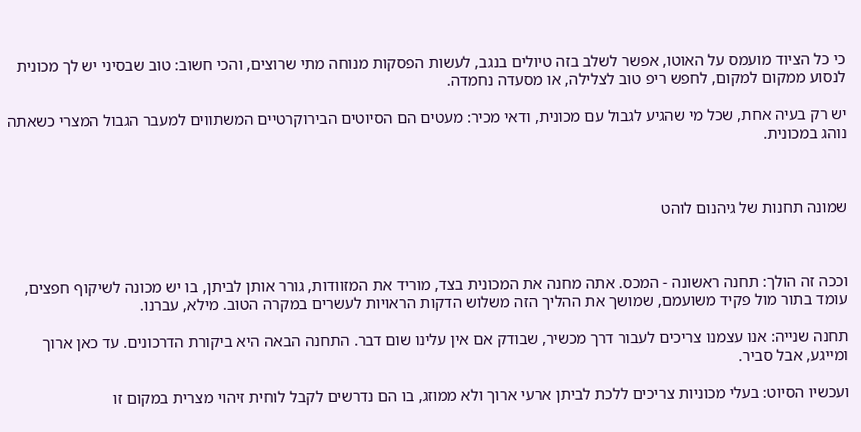כי כל הציוד מועמס על האוטו, אפשר לשלב בזה טיולים בנגב, לעשות הפסקות מנוחה מתי שרוצים, והכי חשוב: טוב שבסיני יש לך מכונית לנסוע ממקום למקום, לחפש ריפ טוב לצלילה, או מסעדה נחמדה.

יש רק בעיה אחת, שכל מי שהגיע לגבול עם מכונית, ודאי מכיר: מעטים הם הסיוטים הבירוקרטיים המשתווים למעבר הגבול המצרי כשאתה נוהג במכונית.



שמונה תחנות של גיהנום לוהט



וככה זה הולך: תחנה ראשונה - המכס. אתה מחנה את המכונית בצד, מוריד את המזוודות, גורר אותן לביתן, בו יש מכונה לשיקוף חפצים, עומד בתור מול פקיד משועמם, שמושך את ההליך הזה משלוש הדקות הראויות לעשרים במקרה הטוב. מילא, עברנו.

תחנה שנייה: אנו עצמנו צריכים לעבור דרך מכשיר, שבודק אם אין עלינו שום דבר. התחנה הבאה היא ביקורת הדרכונים. עד כאן ארוך ומייגע, אבל סביר.

ועכשיו הסיוט: בעלי מכוניות צריכים ללכת לביתן ארעי ארוך ולא ממוזג, בו הם נדרשים לקבל לוחית זיהוי מצרית במקום זו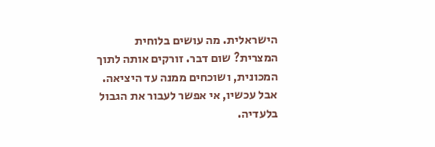הישראלית. מה עושים בלוחית המצרית? שום דבר. זורקים אותה לתוך המכונית, ושוכחים ממנה עד היציאה. אבל עכשיו, אי אפשר לעבור את הגבול בלעדיה.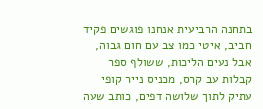בתחנה הרביעית אנחנו פוגשים פקיד חביב, איטי כמו צב עם חום גבוה, אבל נעים הליכות, ששולף ספר קבלות עב קרס, מכניס נייר קופי עתיק לתוך שלושה דפים, כותב שעה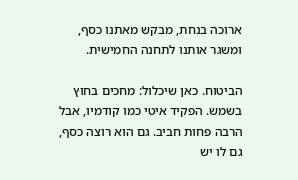ארוכה בנחת, מבקש מאתנו כסף, ומשגר אותנו לתחנה החמישית.

הביטוח. כאן שיכלול: מחכים בחוץ בשמש. הפקיד איטי כמו קודמיו, אבל הרבה פחות חביב. גם הוא רוצה כסף, גם לו יש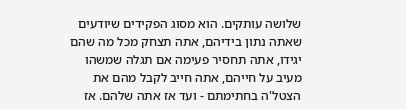שלושה עותקים. הוא מסוג הפקידים שיודעים שאתה נתון בידיהם, אתה תצחק מכל מה שהם יגידו, אתה תחסיר פעימה אם תגלה שמשהו מעיב על חייהם, אתה חייב לקבל מהם את הצטל'ה בחתימתם - ועד אז אתה שלהם. אז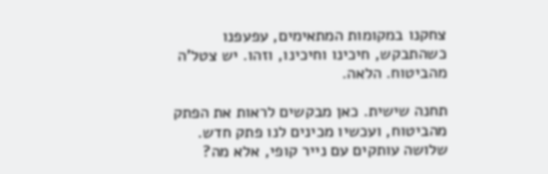צחקנו במקומות המתאימים, עפעפנו כשהתבקש, חיכינו וחיכינו, וזהו. יש צטל'ה מהביטוח. הלאה.

תחנה שישית. כאן מבקשים לראות את הפתק מהביטוח, ועכשיו מכינים לנו פתק חדש. שלושה עותקים עם נייר קופי, אלא מה?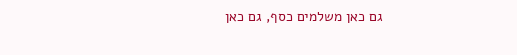גם כאן משלמים כסף, גם כאן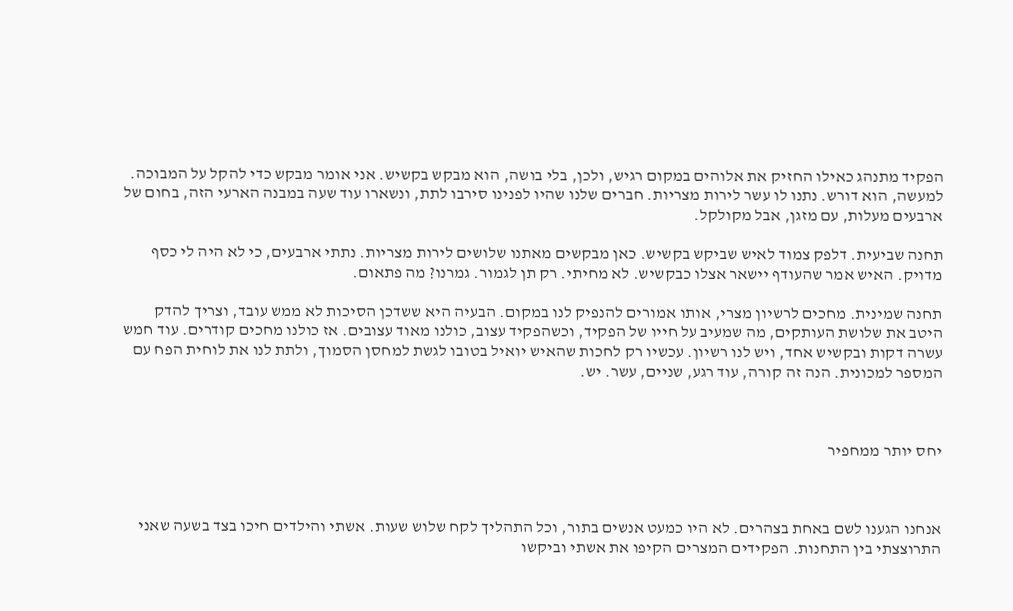הפקיד מתנהג כאילו החזיק את אלוהים במקום רגיש, ולכן, בלי בושה, הוא מבקש בקשיש. אני אומר מבקש כדי להקל על המבוכה. למעשה, הוא דורש. נתנו לו עשר לירות מצריות. חברים שלנו שהיו לפנינו סירבו לתת, ונשארו עוד שעה במבנה הארעי הזה, בחום של ארבעים מעלות, עם מזגן, אבל מקולקל.

תחנה שביעית. דלפק צמוד לאיש שביקש בקשיש. כאן מבקשים מאתנו שלושים לירות מצריות. נתתי ארבעים, כי לא היה לי כסף מדויק. האיש אמר שהעודף יישאר אצלו כבקשיש. לא מחיתי. רק תן לגמור. גמרנו? מה פתאום.

תחנה שמינית. מחכים לרשיון מצרי, אותו אמורים להנפיק לנו במקום. הבעיה היא ששדכן הסיכות לא ממש עובד, וצריך להדק היטב את שלושת העותקים, מה שמעיב על חייו של הפקיד, וכשהפקיד עצוב, כולנו מאוד עצובים. אז כולנו מחכים קודרים. עוד חמש עשרה דקות ובקשיש אחד, ויש לנו רשיון. עכשיו רק לחכות שהאיש יואיל בטובו לגשת למחסן הסמוך, ולתת לנו את לוחית הפח עם המספר למכונית. הנה זה קורה, עוד רגע, שניים, עשר. יש.



יחס יותר ממחפיר



אנחנו הגענו לשם באחת בצהרים. לא היו כמעט אנשים בתור, וכל התהליך לקח שלוש שעות. אשתי והילדים חיכו בצד בשעה שאני התרוצצתי בין התחנות. הפקידים המצרים הקיפו את אשתי וביקשו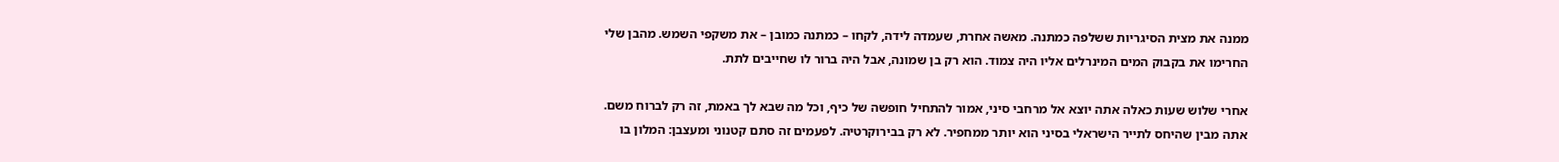ממנה את מצית הסיגריות ששלפה כמתנה. מאשה אחרת, שעמדה לידה, לקחו – כמתנה כמובן – את משקפי השמש. מהבן שלי החרימו את בקבוק המים המינרלים אליו היה צמוד. הוא רק בן שמונה, אבל היה ברור לו שחייבים לתת.

אחרי שלוש שעות כאלה אתה יוצא אל מרחבי סיני, אמור להתחיל חופשה של כיף, וכל מה שבא לך באמת, זה רק לברוח משם. אתה מבין שהיחס לתייר הישראלי בסיני הוא יותר ממחפיר. לא רק בבירוקרטיה. לפעמים זה סתם קטנוני ומעצבן: המלון בו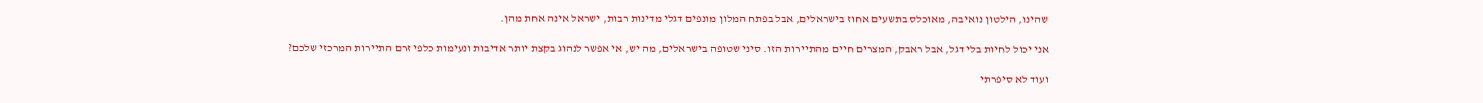שהינו, הילטון נואיבה, מאוכלס בתשעים אחוז בישראלים, אבל בפתח המלון מונפים דגלי מדינות רבות, ישראל אינה אחת מהן.

אני יכול לחיות בלי דגל, אבל ראבק, המצרים חיים מהתיירות הזו. סיני שטופה בישראלים, מה יש, אי אפשר לנהוג בקצת יותר אדיבות ונעימות כלפי זרם התיירות המרכזי שלכם?

ועוד לא סיפרתי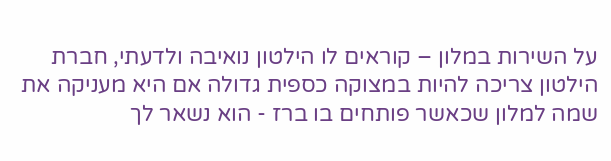על השירות במלון – קוראים לו הילטון נואיבה ולדעתי, חברת הילטון צריכה להיות במצוקה כספית גדולה אם היא מעניקה את שמה למלון שכאשר פותחים בו ברז - הוא נשאר לך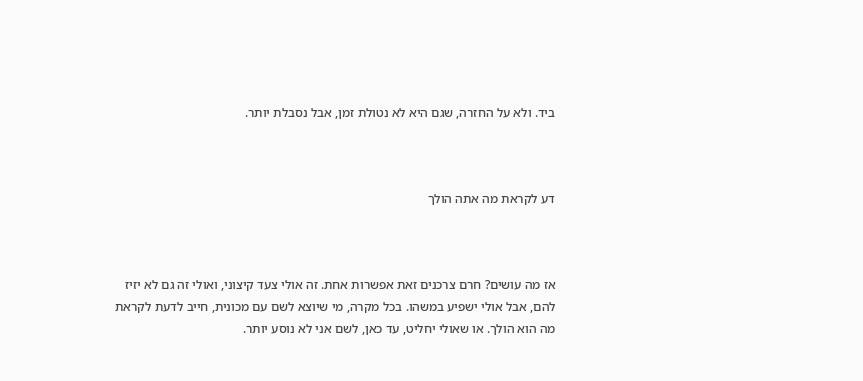ביד. ולא על החזרה, שגם היא לא נטולת זמן, אבל נסבלת יותר.



דע לקראת מה אתה הולך



אז מה עושים? חרם צרכנים זאת אפשרות אחת. זה אולי צעד קיצוני, ואולי זה גם לא יזיז להם, אבל אולי ישפיע במשהו. בכל מקרה, מי שיוצא לשם עם מכונית, חייב לדעת לקראת מה הוא הולך. או שאולי יחליט, עד כאן, לשם אני לא נוסע יותר.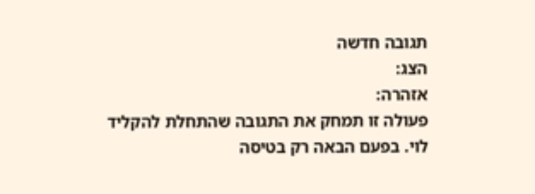תגובה חדשה
הצג:
אזהרה:
פעולה זו תמחק את התגובה שהתחלת להקליד
לוי. בפעם הבאה רק בטיסה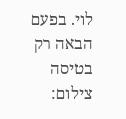לוי. בפעם הבאה רק בטיסה
צילום: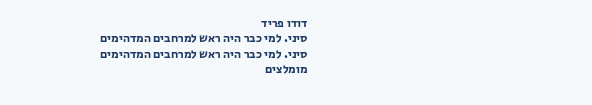דודו פריד
סיני. למי כבר היה ראש למרחבים המדהימים
סיני. למי כבר היה ראש למרחבים המדהימים
מומלצים